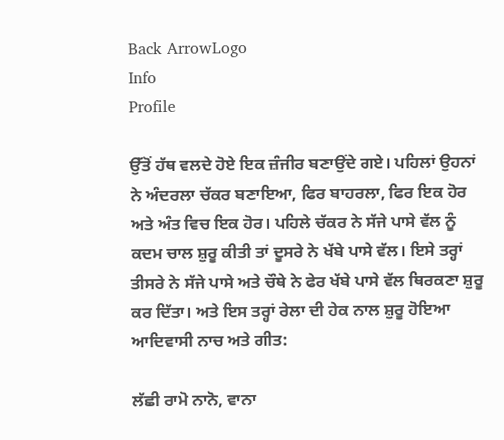Back ArrowLogo
Info
Profile

ਉੱਤੋਂ ਹੱਥ ਵਲਦੇ ਹੋਏ ਇਕ ਜ਼ੰਜੀਰ ਬਣਾਉਂਦੇ ਗਏ। ਪਹਿਲਾਂ ਉਹਨਾਂ ਨੇ ਅੰਦਰਲਾ ਚੱਕਰ ਬਣਾਇਆ, ਫਿਰ ਬਾਹਰਲਾ, ਫਿਰ ਇਕ ਹੋਰ ਅਤੇ ਅੰਤ ਵਿਚ ਇਕ ਹੋਰ। ਪਹਿਲੇ ਚੱਕਰ ਨੇ ਸੱਜੇ ਪਾਸੇ ਵੱਲ ਨੂੰ ਕਦਮ ਚਾਲ ਸ਼ੁਰੂ ਕੀਤੀ ਤਾਂ ਦੂਸਰੇ ਨੇ ਖੱਬੇ ਪਾਸੇ ਵੱਲ। ਇਸੇ ਤਰ੍ਹਾਂ ਤੀਸਰੇ ਨੇ ਸੱਜੇ ਪਾਸੇ ਅਤੇ ਚੌਥੇ ਨੇ ਫੇਰ ਖੱਬੇ ਪਾਸੇ ਵੱਲ ਥਿਰਕਣਾ ਸ਼ੁਰੂ ਕਰ ਦਿੱਤਾ। ਅਤੇ ਇਸ ਤਰ੍ਹਾਂ ਰੇਲਾ ਦੀ ਹੇਕ ਨਾਲ ਸ਼ੁਰੂ ਹੋਇਆ ਆਦਿਵਾਸੀ ਨਾਚ ਅਤੇ ਗੀਤ:

ਲੱਛੀ ਰਾਮੋ ਨਾਨੋ, ਵਾਨਾ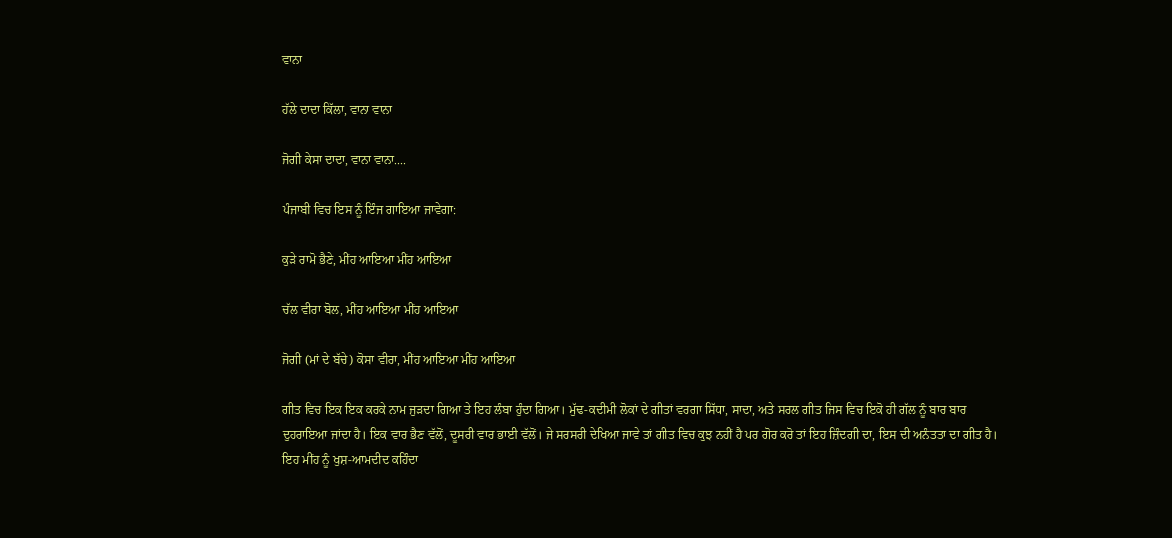ਵਾਨਾ

ਹੱਲੇ ਦਾਦਾ ਕਿੱਲਾ, ਵਾਨਾ ਵਾਨਾ

ਜੋਗੀ ਕੇਸਾ ਦਾਦਾ, ਵਾਨਾ ਵਾਨਾ....

ਪੰਜਾਬੀ ਵਿਚ ਇਸ ਨੂੰ ਇੰਜ ਗਾਇਆ ਜਾਵੇਗਾ:

ਕੁੜੇ ਰਾਮੋ ਭੈਣੇ, ਮੀਂਹ ਆਇਆ ਮੀਂਹ ਆਇਆ

ਚੱਲ ਵੀਰਾ ਬੋਲ, ਮੀਂਹ ਆਇਆ ਮੀਂਹ ਆਇਆ

ਜੋਗੀ (ਮਾਂ ਦੇ ਬੱਚੇ) ਕੋਸਾ ਵੀਰਾ, ਮੀਂਹ ਆਇਆ ਮੀਂਹ ਆਇਆ

ਗੀਤ ਵਿਚ ਇਕ ਇਕ ਕਰਕੇ ਨਾਮ ਜੁੜਦਾ ਗਿਆ ਤੇ ਇਹ ਲੰਬਾ ਹੁੰਦਾ ਗਿਆ। ਮੁੱਢ-ਕਦੀਮੀ ਲੋਕਾਂ ਦੇ ਗੀਤਾਂ ਵਰਗਾ ਸਿੱਧਾ, ਸਾਦਾ, ਅਤੇ ਸਰਲ ਗੀਤ ਜਿਸ ਵਿਚ ਇਕੋ ਹੀ ਗੱਲ ਨੂੰ ਬਾਰ ਬਾਰ ਦੁਹਰਾਇਆ ਜਾਂਦਾ ਹੈ। ਇਕ ਵਾਰ ਭੈਣ ਵੱਲੋਂ, ਦੂਸਰੀ ਵਾਰ ਭਾਈ ਵੱਲੋਂ। ਜੇ ਸਰਸਰੀ ਦੇਖਿਆ ਜਾਵੇ ਤਾਂ ਗੀਤ ਵਿਚ ਕੁਝ ਨਹੀਂ ਹੈ ਪਰ ਗੋਰ ਕਰੋ ਤਾਂ ਇਹ ਜ਼ਿੰਦਗੀ ਦਾ, ਇਸ ਦੀ ਅਨੰਤਤਾ ਦਾ ਗੀਤ ਹੈ। ਇਹ ਮੀਂਹ ਨੂੰ ਖੁਸ਼-ਆਮਦੀਦ ਕਹਿੰਦਾ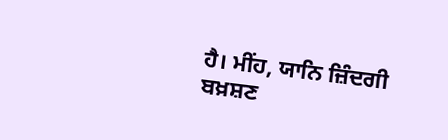ਹੈ। ਮੀਂਹ, ਯਾਨਿ ਜ਼ਿੰਦਗੀ ਬਖ਼ਸ਼ਣ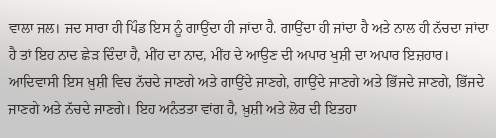ਵਾਲਾ ਜਲ। ਜਦ ਸਾਰਾ ਹੀ ਪਿੰਡ ਇਸ ਨੂੰ ਗਾਉਂਦਾ ਹੀ ਜਾਂਦਾ ਹੈ. ਗਾਉਂਦਾ ਹੀ ਜਾਂਦਾ ਹੈ ਅਤੇ ਨਾਲ ਹੀ ਨੱਚਦਾ ਜਾਂਦਾ ਹੈ ਤਾਂ ਇਹ ਨਾਦ ਛੇੜ ਦਿੰਦਾ ਹੈ, ਮੀਂਹ ਦਾ ਨਾਦ, ਮੀਂਹ ਦੇ ਆਉਣ ਦੀ ਅਪਾਰ ਖੁਸ਼ੀ ਦਾ ਅਪਾਰ ਇਜ਼ਹਾਰ। ਆਦਿਵਾਸੀ ਇਸ ਖ਼ੁਸ਼ੀ ਵਿਚ ਨੱਚਦੇ ਜਾਣਗੇ ਅਤੇ ਗਾਉਂਦੇ ਜਾਣਗੇ, ਗਾਉਂਦੇ ਜਾਣਗੇ ਅਤੇ ਭਿੱਜਦੇ ਜਾਣਗੇ, ਭਿੱਜਦੇ ਜਾਣਗੇ ਅਤੇ ਨੱਚਦੇ ਜਾਣਗੇ। ਇਹ ਅਨੰਤਤਾ ਵਾਂਗ ਹੈ, ਖ਼ੁਸ਼ੀ ਅਤੇ ਲੋਰ ਦੀ ਇਤਹਾ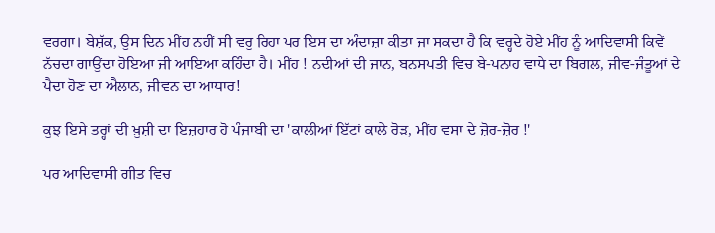ਵਰਗਾ। ਬੇਸ਼ੱਕ, ਉਸ ਦਿਨ ਮੀਂਹ ਨਹੀਂ ਸੀ ਵਰੁ ਰਿਹਾ ਪਰ ਇਸ ਦਾ ਅੰਦਾਜ਼ਾ ਕੀਤਾ ਜਾ ਸਕਦਾ ਹੈ ਕਿ ਵਰ੍ਹਦੇ ਹੋਏ ਮੀਂਹ ਨੂੰ ਆਦਿਵਾਸੀ ਕਿਵੇਂ ਨੱਚਦਾ ਗਾਉਂਦਾ ਹੋਇਆ ਜੀ ਆਇਆ ਕਹਿੰਦਾ ਹੈ। ਮੀਂਹ ! ਨਦੀਆਂ ਦੀ ਜਾਨ, ਬਨਸਪਤੀ ਵਿਚ ਬੇ-ਪਨਾਹ ਵਾਧੇ ਦਾ ਬਿਗਲ, ਜੀਵ-ਜੰਤੂਆਂ ਦੇ ਪੈਦਾ ਹੋਣ ਦਾ ਐਲਾਨ, ਜੀਵਨ ਦਾ ਆਧਾਰ!

ਕੁਝ ਇਸੇ ਤਰ੍ਹਾਂ ਦੀ ਖ਼ੁਸ਼ੀ ਦਾ ਇਜ਼ਹਾਰ ਹੋ ਪੰਜਾਬੀ ਦਾ 'ਕਾਲੀਆਂ ਇੱਟਾਂ ਕਾਲੇ ਰੋੜ, ਮੀਂਹ ਵਸਾ ਦੇ ਜ਼ੋਰ-ਜ਼ੋਰ !'

ਪਰ ਆਦਿਵਾਸੀ ਗੀਤ ਵਿਚ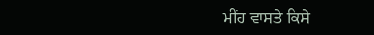ਮੀਂਹ ਵਾਸਤੇ ਕਿਸੇ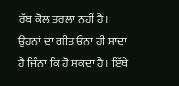ਰੱਬ ਕੋਲ ਤਰਲਾ ਨਹੀਂ ਹੈ। ਉਹਨਾਂ ਦਾ ਗੀਤ ਓਨਾ ਹੀ ਸਾਦਾ ਹੈ ਜਿੰਨਾ ਕਿ ਹੋ ਸਕਦਾ ਹੈ। ਇੱਥੇ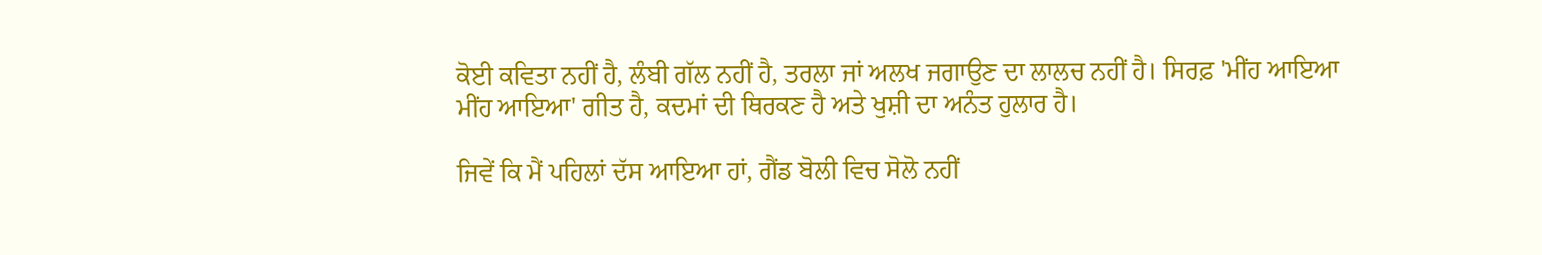ਕੋਈ ਕਵਿਤਾ ਨਹੀਂ ਹੈ, ਲੰਬੀ ਗੱਲ ਨਹੀਂ ਹੈ, ਤਰਲਾ ਜਾਂ ਅਲਖ ਜਗਾਉਣ ਦਾ ਲਾਲਚ ਨਹੀਂ ਹੈ। ਸਿਰਫ਼ 'ਮੀਂਹ ਆਇਆ ਮੀਂਹ ਆਇਆ' ਗੀਤ ਹੈ, ਕਦਮਾਂ ਦੀ ਥਿਰਕਣ ਹੈ ਅਤੇ ਖੁਸ਼ੀ ਦਾ ਅਨੰਤ ਹੁਲਾਰ ਹੈ।

ਜਿਵੇਂ ਕਿ ਮੈਂ ਪਹਿਲਾਂ ਦੱਸ ਆਇਆ ਹਾਂ, ਗੈਂਡ ਬੋਲੀ ਵਿਚ ਸੋਲੋ ਨਹੀਂ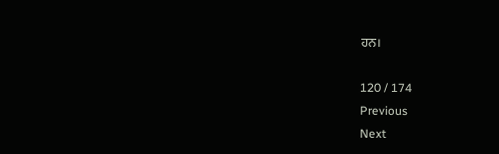ਹਨ।

120 / 174
Previous
Next